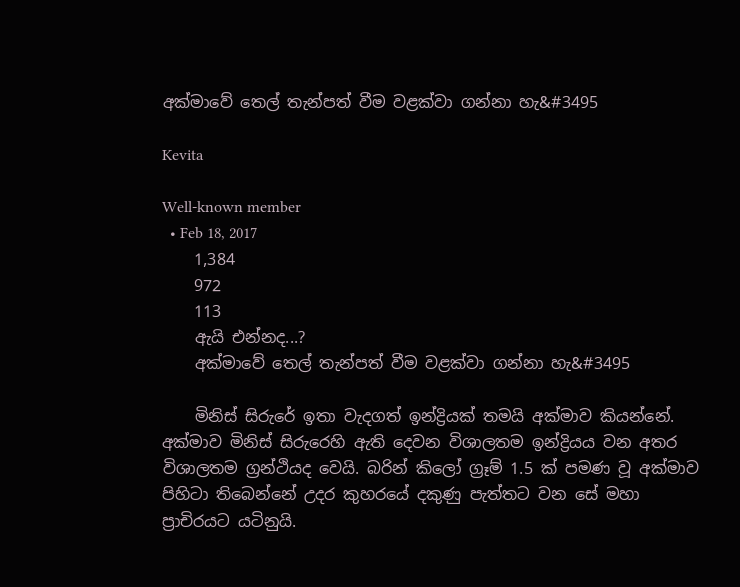අක්මාවේ තෙල් තැන්පත් වීම වළක්වා ගන්නා හැ&#3495

Kevita

Well-known member
  • Feb 18, 2017
    1,384
    972
    113
    ඇයි එන්නද...?
    අක්මාවේ තෙල් තැන්පත් වීම වළක්වා ගන්නා හැ&#3495

    මිනිස්‌ සිරුරේ ඉතා වැදගත් ඉන්ද්‍රියක්‌ තමයි අක්‌මාව කියන්නේ. අක්‌මාව මිනිස්‌ සිරුරෙහි ඇති දෙවන විශාලතම ඉන්ද්‍රියය වන අතර විශාලතම ග්‍රන්ථියද වෙයි. බරින් කිලෝ ග්‍රෑම් 1.5 ක්‌ පමණ වූ අක්‌මාව පිහිටා තිබෙන්නේ උදර කුහරයේ දකුණු පැත්තට වන සේ මහා ප්‍රාචිරයට යටිනුයි.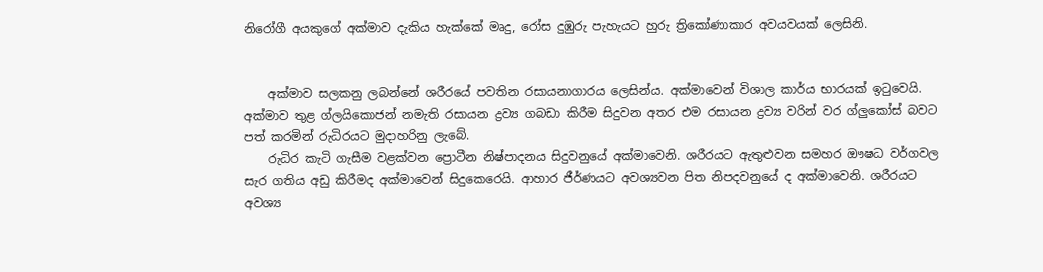නිරෝගී අයකුගේ අක්‌මාව දැකිය හැක්‌කේ මෘදු, රෝස දුඹුරු පැහැයට හුරු ත්‍රිකෝණාකාර අවයවයක්‌ ලෙසිනි.


    අක්‌මාව සලකනු ලබන්නේ ශරීරයේ පවතින රසායනාගාරය ලෙසින්ය. අක්‌මාවෙන් විශාල කාර්ය භාරයක්‌ ඉටුවෙයි. අක්‌මාව තුළ ග්ලයිකොජන් නමැති රසායන ද්‍රව්‍ය ගබඩා කිරීම සිදුවන අතර එම රසායන ද්‍රව්‍ය වරින් වර ග්ලුකෝස්‌ බවට පත් කරමින් රුධිරයට මුදාහරිනු ලැබේ.
    රුධිර කැටි ගැසීම වළක්‌වන ප්‍රොටීන නිෂ්පාදනය සිදුවනුයේ අක්‌මාවෙනි. ශරීරයට ඇතුළුවන සමහර ඖෂධ වර්ගවල සැර ගතිය අඩු කිරීමද අක්‌මාවෙන් සිදුකෙරෙයි. ආහාර ජීර්ණයට අවශ්‍යවන පිත නිපදවනුයේ ද අක්‌මාවෙනි. ශරීරයට අවශ්‍ය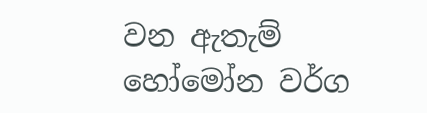වන ඇතැම් හෝමෝන වර්ග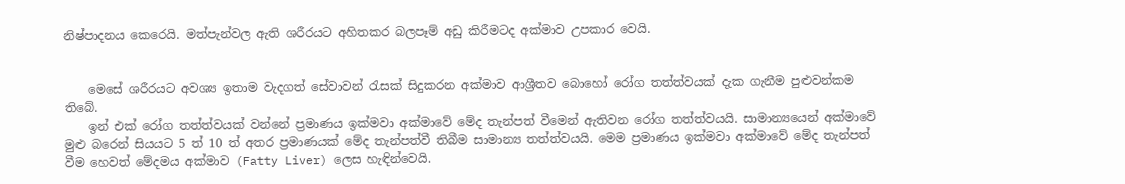නිෂ්පාදනය කෙරෙයි. මත්පැන්වල ඇති ශරීරයට අහිතකර බලපෑම් අඩු කිරීමටද අක්‌මාව උපකාර වෙයි.


    මෙසේ ශරීරයට අවශ්‍ය ඉතාම වැදගත් සේවාවන් රැසක්‌ සිදුකරන අක්‌මාව ආශ්‍රීතව බොහෝ රෝග තත්ත්වයක්‌ දැක ගැනීම පුළුවන්කම තිබේ.
    ඉන් එක්‌ රෝග තත්ත්වයක්‌ වන්නේ ප්‍රමාණය ඉක්‌මවා අක්‌මාවේ මේද තැන්පත් වීමෙන් ඇතිවන රෝග තත්ත්වයයි. සාමාන්‍යයෙන් අක්‌මාවේ මුළු බරෙන් සියයට 5 ත් 10 ත් අතර ප්‍රමාණයක්‌ මේද තැන්පත්වී තිබීම සාමාන්‍ය තත්ත්වයයි. මෙම ප්‍රමාණය ඉක්‌මවා අක්‌මාවේ මේද තැන්පත් වීම හෙවත් මේදමය අක්‌මාව (Fatty Liver) ලෙස හැඳින්වෙයි.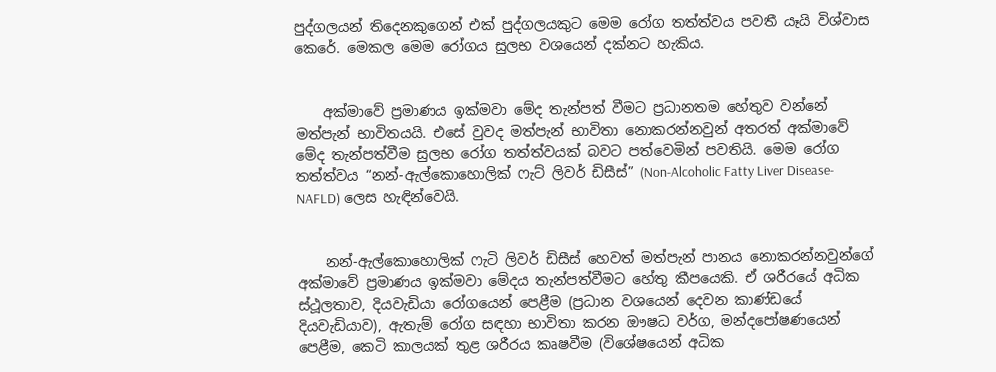පුද්ගලයන් තිදෙනකුගෙන් එක්‌ පුද්ගලයකුට මෙම රෝග තත්ත්වය පවතී යෑයි විශ්වාස කෙරේ. මෙකල මෙම රෝගය සුලභ වශයෙන් දක්‌නට හැකිය.


    අක්‌මාවේ ප්‍රමාණය ඉක්‌මවා මේද තැන්පත් වීමට ප්‍රධානතම හේතුව වන්නේ මත්පැන් භාවිතයයි. එසේ වුවද මත්පැන් භාවිතා නොකරන්නවුන් අතරත් අක්‌මාවේ මේද තැන්පත්වීම සුලභ රෝග තත්ත්වයක්‌ බවට පත්වෙමින් පවතියි. මෙම රෝග තත්ත්වය “නන්-ඇල්කොහොලික්‌ ෆැට්‌ ලිවර් ඩිසීස්‌” (Non-Alcoholic Fatty Liver Disease-NAFLD) ලෙස හැඳින්වෙයි.


    නන්-ඇල්කොහොලික්‌ ෆැටි ලිවර් ඩිසීස්‌ හෙවත් මත්පැන් පානය නොකරන්නවුන්ගේ අක්‌මාවේ ප්‍රමාණය ඉක්‌මවා මේදය තැන්පත්වීමට හේතු කීපයෙකි. ඒ ශරීරයේ අධික ස්‌ථූලතාව, දියවැඩියා රෝගයෙන් පෙළීම (ප්‍රධාන වශයෙන් දෙවන කාණ්‌ඩයේ දියවැඩියාව), ඇතැම් රෝග සඳහා භාවිතා කරන ඖෂධ වර්ග, මන්දපෝෂණයෙන් පෙළීම, කෙටි කාලයක්‌ තුළ ශරීරය කෘෂවීම (විශේෂයෙන් අධික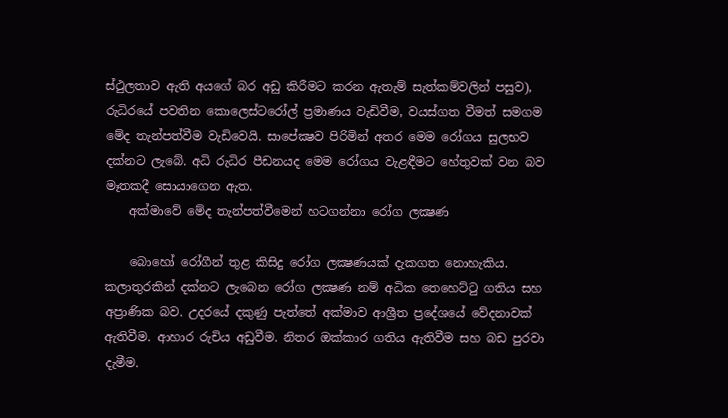ස්‌ථුලතාව ඇති අයගේ බර අඩු කිරීමට කරන ඇතැම් සැත්කම්වලින් පසුව), රුධිරයේ පවතින කොලෙස්‌ටරෝල් ප්‍රමාණය වැඩිවීම, වයස්‌ගත වීමත් සමගම මේද තැන්පත්වීම වැඩිවෙයි. සාපේක්‍ෂව පිරිමින් අතර මෙම රෝගය සුලභව දක්‌නට ලැබේ. අධි රුධිර පීඩනයද මෙම රෝගය වැළඳීමට හේතුවක්‌ වන බව මෑතකදී සොයාගෙන ඇත.
    අක්‌මාවේ මේද තැන්පත්වීමෙන් හටගන්නා රෝග ලක්‍ෂණ

    බොහෝ රෝගීන් තුළ කිසිදු රෝග ලක්‍ෂණයක්‌ දැකගත නොහැකිය. කලාතුරකින් දක්‌නට ලැබෙන රෝග ලක්‍ෂණ නම් අධික තෙහෙට්‌ටු ගතිය සහ අප්‍රාණික බව. උදරයේ දකුණු පැත්තේ අක්‌මාව ආශ්‍රීත ප්‍රදේශයේ වේදනාවක්‌ ඇතිවීම. ආහාර රුචිය අඩුවීම. නිතර ඔක්‌කාර ගතිය ඇතිවීම සහ බඩ පුරවා දැමීම.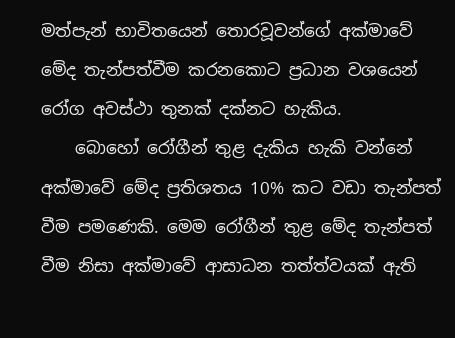මත්පැන් භාවිතයෙන් තොරවූවන්ගේ අක්‌මාවේ මේද තැන්පත්වීම කරනකොට ප්‍රධාන වශයෙන් රෝග අවස්‌ථා තුනක්‌ දක්‌නට හැකිය.
    බොහෝ රෝගීන් තුළ දැකිය හැකි වන්නේ අක්‌මාවේ මේද ප්‍රතිශතය 10% කට වඩා තැන්පත් වීම පමණෙකි. මෙම රෝගීන් තුළ මේද තැන්පත් වීම නිසා අක්‌මාවේ ආසාධන තත්ත්වයක්‌ ඇති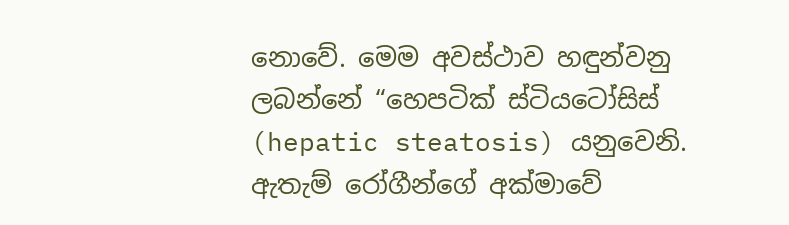නොවේ. මෙම අවස්‌ථාව හඳුන්වනු ලබන්නේ “හෙපටික්‌ ස්‌ටියටෝසිස්‌ (hepatic steatosis) යනුවෙනි. ඇතැම් රෝගීන්ගේ අක්‌මාවේ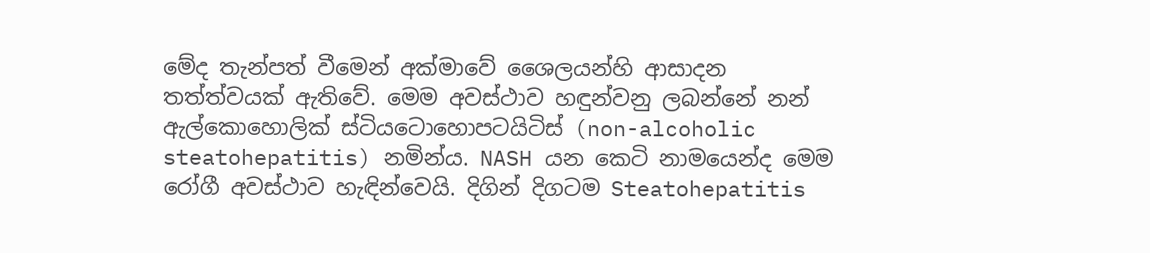මේද තැන්පත් වීමෙන් අක්‌මාවේ ශෛලයන්හි ආසාදන තත්ත්වයක්‌ ඇතිවේ. මෙම අවස්‌ථාව හඳුන්වනු ලබන්නේ නන් ඇල්කොහොලික්‌ ස්‌ටියටොහොපටයිටිස්‌ (non-alcoholic steatohepatitis) නමින්ය. NASH යන කෙටි නාමයෙන්ද මෙම රෝගී අවස්‌ථාව හැඳින්වෙයි. දිගින් දිගටම Steatohepatitis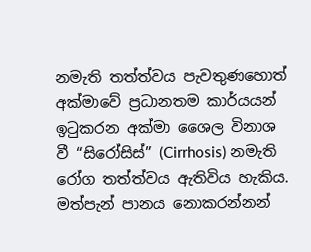නමැති තත්ත්වය පැවතුණහොත් අක්‌මාවේ ප්‍රධානතම කාර්යයන් ඉටුකරන අක්‌මා ශෛල විනාශ වී “සිරෝසිස්‌” (Cirrhosis) නමැති රෝග තත්ත්වය ඇතිවිය හැකිය. මත්පැන් පානය නොකරන්නන්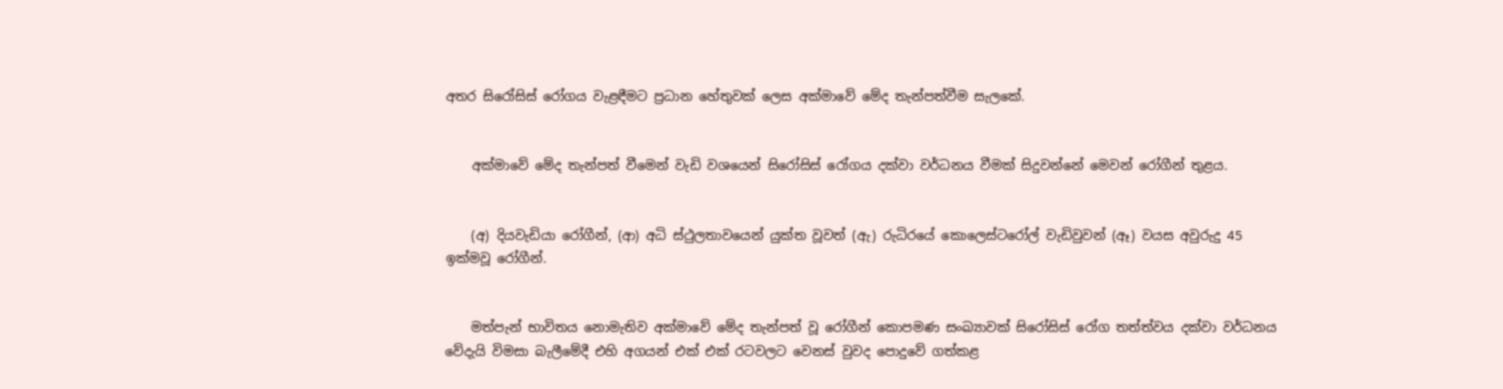අතර සිරෝසිස්‌ රෝගය වැළඳීමට ප්‍රධාන හේතුවක්‌ ලෙස අක්‌මාවේ මේද තැන්පත්වීම සැලකේ.


    අක්‌මාවේ මේද තැන්පත් වීමෙන් වැඩි වශයෙන් සිරෝසිස්‌ රෝගය දක්‌වා වර්ධනය වීමක්‌ සිදුවන්නේ මෙවන් රෝගීන් තුළය.


    (අ) දියවැඩියා රෝගීන්, (ආ) අධි ස්‌ථුලතාවයෙන් යුක්‌ත වූවත් (ඇ) රුධිරයේ කොලෙස්‌ටරෝල් වැඩිවුවන් (ඈ) වයස අවුරුදු 45 ඉක්‌මවූ රෝගීන්.


    මත්පැන් භාවිතය නොමැතිව අක්‌මාවේ මේද තැන්පත් වූ රෝගීන් කොපමණ සංඛ්‍යාවක්‌ සිරෝසිස්‌ රෝග තත්ත්වය දක්‌වා වර්ධනය වේදැයි විමසා බැලීමේදී එහි අගයන් එක්‌ එක්‌ රටවලට වෙනස්‌ වුවද පොදුවේ ගත්කළ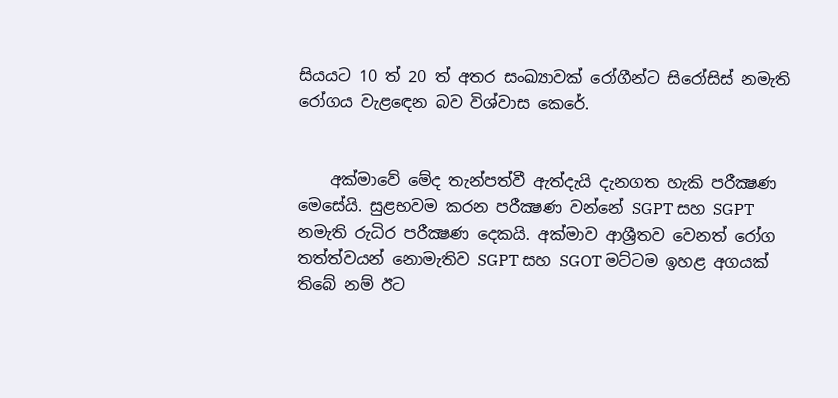සියයට 10 ත් 20 ත් අතර සංඛ්‍යාවක්‌ රෝගීන්ට සිරෝසිස්‌ නමැති රෝගය වැළඳෙන බව විශ්වාස කෙරේ.


    අක්‌මාවේ මේද තැන්පත්වී ඇත්දැයි දැනගත හැකි පරීක්‍ෂණ මෙසේයි. සුළභවම කරන පරීක්‍ෂණ වන්නේ SGPT සහ SGPT නමැති රුධිර පරීක්‍ෂණ දෙකයි. අක්‌මාව ආශ්‍රීතව වෙනත් රෝග තත්ත්වයන් නොමැතිව SGPT සහ SGOT මට්‌ටම ඉහළ අගයක්‌ තිබේ නම් ඊට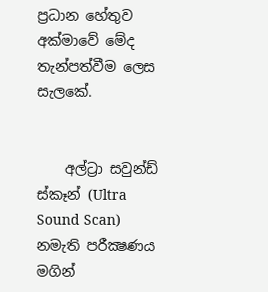ප්‍රධාන හේතුව අක්‌මාවේ මේද තැන්පත්වීම ලෙස සැලකේ.


    අල්ට්‍රා සවුන්ඩ් ස්‌කෑන් (Ultra Sound Scan) නමැති පරීක්‍ෂණය මගින්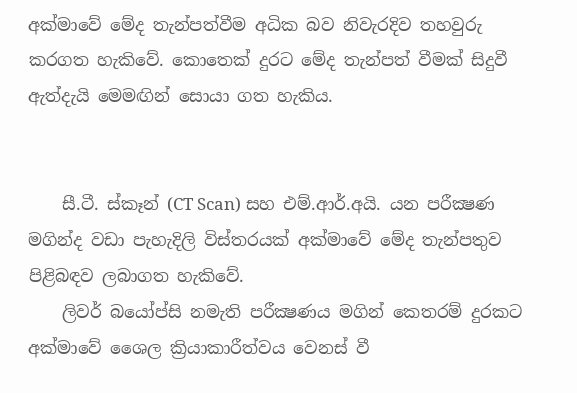අක්‌මාවේ මේද තැන්පත්වීම අධික බව නිවැරදිව තහවුරු කරගත හැකිවේ. කොතෙක්‌ දුරට මේද තැන්පත් වීමක්‌ සිදුවී ඇත්දැයි මෙමඟින් සොයා ගත හැකිය.


    සී.ටී. ස්‌කෑන් (CT Scan) සහ එම්.ආර්.අයි. යන පරීක්‍ෂණ මගින්ද වඩා පැහැදිලි විස්‌තරයක්‌ අක්‌මාවේ මේද තැන්පතුව පිළිබඳව ලබාගත හැකිවේ.
    ලිවර් බයෝප්සි නමැති පරීක්‍ෂණය මගින් කෙතරම් දුරකට අක්‌මාවේ ශෛල ක්‍රියාකාරීත්වය වෙනස්‌ වී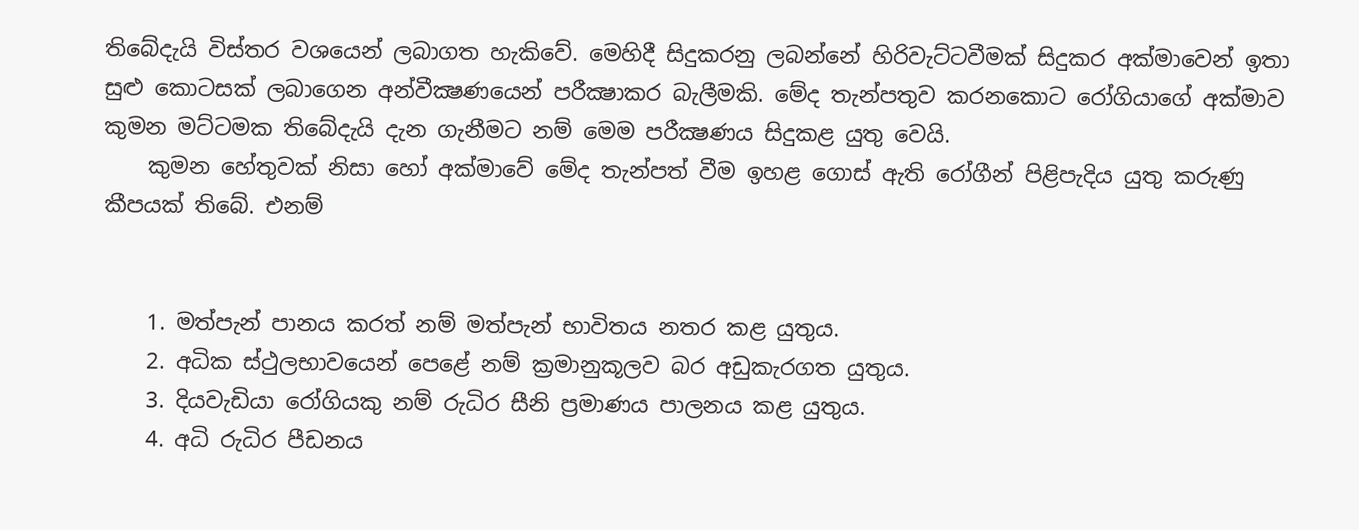තිබේදැයි විස්‌තර වශයෙන් ලබාගත හැකිවේ. මෙහිදී සිදුකරනු ලබන්නේ හිරිවැට්‌ටවීමක්‌ සිදුකර අක්‌මාවෙන් ඉතා සුළු කොටසක්‌ ලබාගෙන අන්වීක්‍ෂණයෙන් පරීක්‍ෂාකර බැලීමකි. මේද තැන්පතුව කරනකොට රෝගියාගේ අක්‌මාව කුමන මට්‌ටමක තිබේදැයි දැන ගැනීමට නම් මෙම පරීක්‍ෂණය සිදුකළ යුතු වෙයි.
    කුමන හේතුවක්‌ නිසා හෝ අක්‌මාවේ මේද තැන්පත් වීම ඉහළ ගොස්‌ ඇති රෝගීන් පිළිපැදිය යුතු කරුණු කීපයක්‌ තිබේ. එනම්


    1. මත්පැන් පානය කරත් නම් මත්පැන් භාවිතය නතර කළ යුතුය.
    2. අධික ස්‌ථුලභාවයෙන් පෙළේ නම් ක්‍රමානුකූලව බර අඩුකැරගත යුතුය.
    3. දියවැඩියා රෝගියකු නම් රුධිර සීනි ප්‍රමාණය පාලනය කළ යුතුය.
    4. අධි රුධිර පීඩනය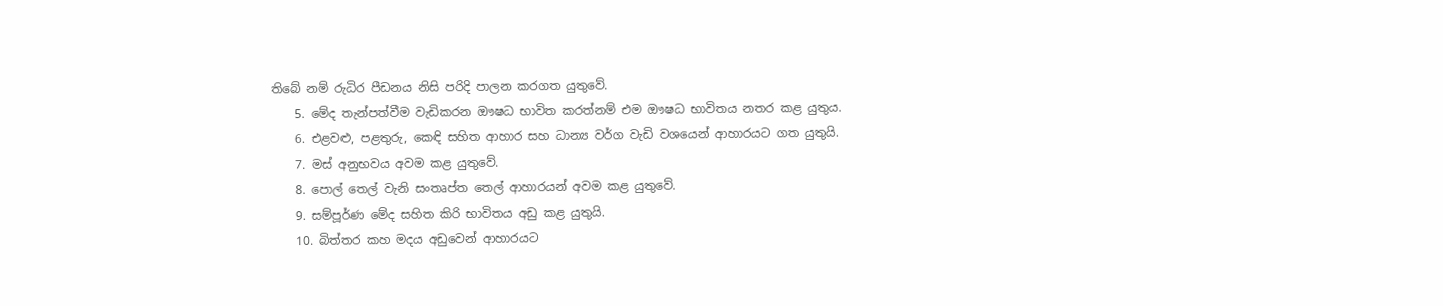තිබේ නම් රුධිර පීඩනය නිසි පරිදි පාලන කරගත යුතුවේ.
    5. මේද තැන්පත්වීම වැඩිකරන ඖෂධ භාවිත කරත්නම් එම ඖෂධ භාවිතය නතර කළ යුතුය.
    6. එළවළු, පළතුරු, කෙඳි සහිත ආහාර සහ ධාන්‍ය වර්ග වැඩි වශයෙන් ආහාරයට ගත යුතුයි.
    7. මස්‌ අනුභවය අවම කළ යුතුවේ.
    8. පොල් තෙල් වැනි සංතෘප්ත තෙල් ආහාරයන් අවම කළ යුතුවේ.
    9. සම්පූර්ණ මේද සහිත කිරි භාවිතය අඩු කළ යුතුයි.
    10. බිත්තර කහ මදය අඩුවෙන් ආහාරයට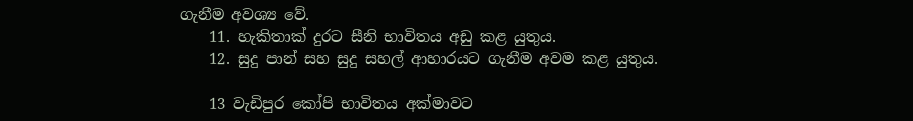ගැනීම අවශ්‍ය වේ.
    11. හැකිතාක්‌ දුරට සීනි භාවිතය අඩු කළ යුතුය.
    12. සුදු පාන් සහ සුදු සහල් ආහාරයට ගැනීම අවම කළ යුතුය.

    13 වැඩිපුර කෝපි භාවිතය අක්‌මාවට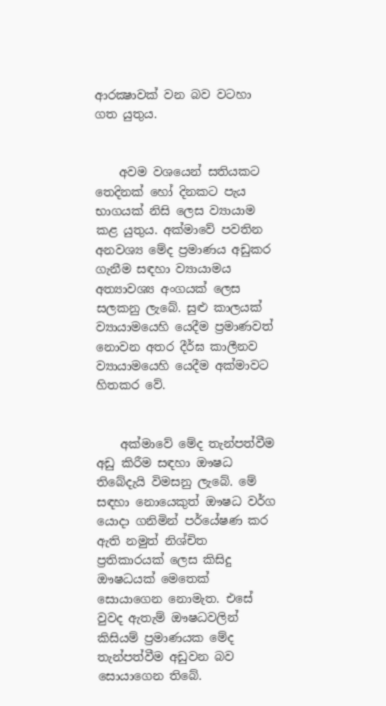ආරක්‍ෂාවක්‌ වන බව වටහා ගත යුතුය.


    අවම වශයෙන් සතියකට තෙදිනක්‌ හෝ දිනකට පැය භාගයක්‌ නිසි ලෙස ව්‍යායාම කළ යුතුය. අක්‌මාවේ පවතින අනවශ්‍ය මේද ප්‍රමාණය අඩුකර ගැනීම සඳහා ව්‍යායාමය අත්‍යාවශ්‍ය අංගයක්‌ ලෙස සලකනු ලැබේ. සුළු කාලයක්‌ ව්‍යායාමයෙහි යෙදීම ප්‍රමාණවත් නොවන අතර දීර්ඝ කාලීනව ව්‍යායාමයෙහි යෙදීම අක්‌මාවට හිතකර වේ.


    අක්‌මාවේ මේද තැන්පත්වීම අඩු කිරීම සඳහා ඖෂධ තිබේදැයි විමසනු ලැබේ. මේ සඳහා නොයෙකුත් ඖෂධ වර්ග යොදා ගනිමින් පර්යේෂණ කර ඇති නමුත් නිශ්චිත ප්‍රතිකාරයක්‌ ලෙස කිසිදු ඖෂධයක්‌ මෙතෙක්‌ සොයාගෙන නොමැත. එසේ වුවද ඇතැම් ඖෂධවලින් කිසියම් ප්‍රමාණයක මේද තැන්පත්වීම අඩුවන බව සොයාගෙන තිබේ.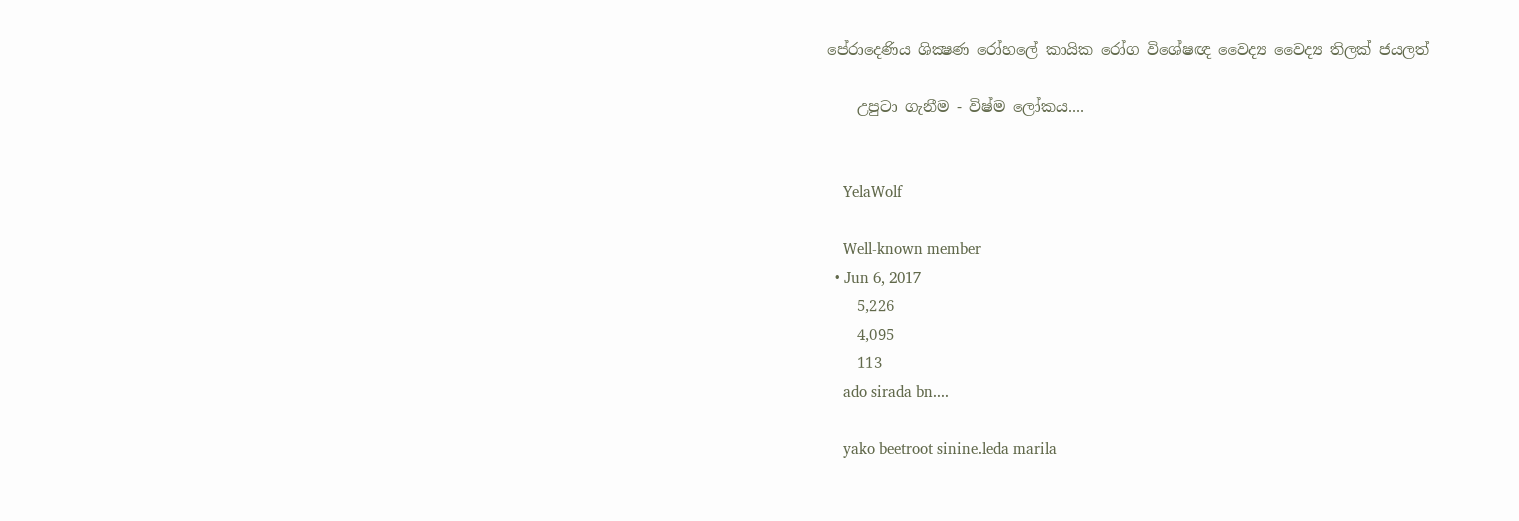පේරාදෙණිය ශික්‍ෂණ රෝහලේ කායික රෝග විශේෂඥ වෛද්‍ය වෛද්‍ය තිලක්‌ ජයලත්

    උපුටා ගැනීම - විෂ්ම ලෝකය....


    YelaWolf

    Well-known member
  • Jun 6, 2017
    5,226
    4,095
    113
    ado sirada bn....

    yako beetroot sinine.leda marila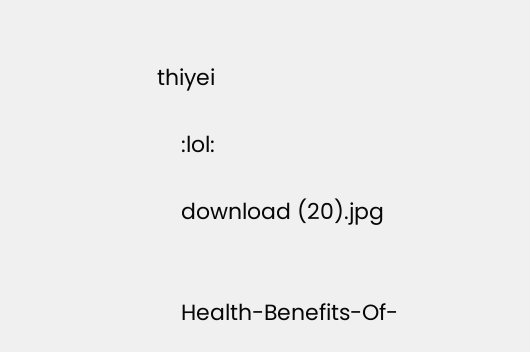thiyei

    :lol:

    download (20).jpg


    Health-Benefits-Of-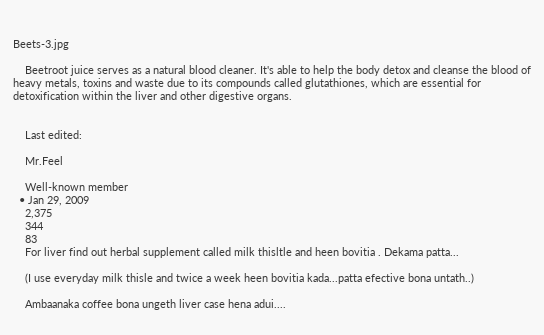Beets-3.jpg

    Beetroot juice serves as a natural blood cleaner. It's able to help the body detox and cleanse the blood of heavy metals, toxins and waste due to its compounds called glutathiones, which are essential for detoxification within the liver and other digestive organs.


    Last edited:

    Mr.Feel

    Well-known member
  • Jan 29, 2009
    2,375
    344
    83
    For liver find out herbal supplement called milk thisltle and heen bovitia . Dekama patta...

    (I use everyday milk thisle and twice a week heen bovitia kada...patta efective bona untath..)

    Ambaanaka coffee bona ungeth liver case hena adui....